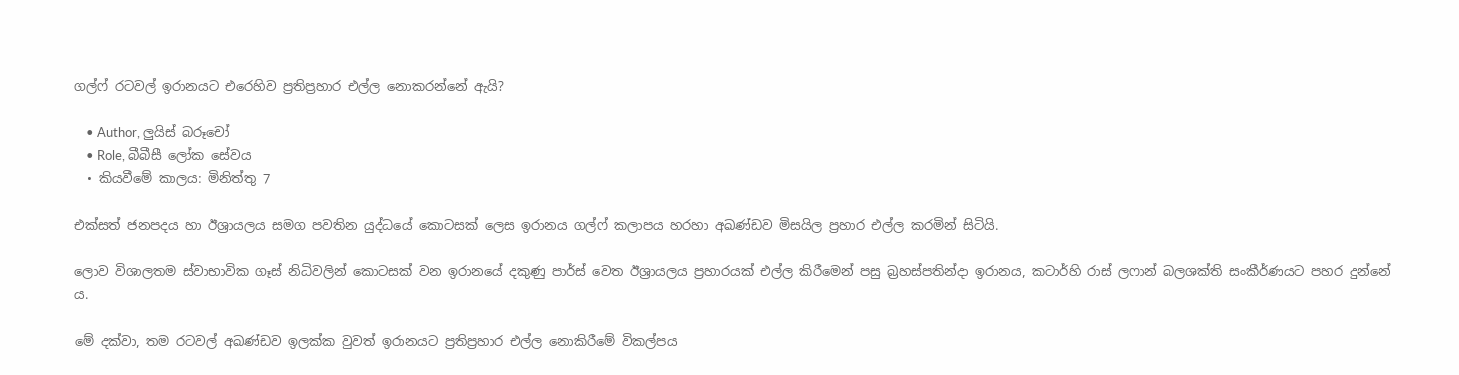ගල්ෆ් රටවල් ඉරානයට එරෙහිව ප්‍රතිප්‍රහාර එල්ල නොකරන්නේ ඇයි?

    • Author, ලුයිස් බරූචෝ
    • Role, බීබීසී ලෝක සේවය
  • කියවීමේ කාලය: මිනිත්තු 7

එක්සත් ජනපදය හා ඊශ්‍රායලය සමග පවතින යුද්ධයේ කොටසක් ලෙස ඉරානය ගල්ෆ් කලාපය හරහා අඛණ්ඩව මිසයිල ප්‍රහාර එල්ල කරමින් සිටියි.

ලොව විශාලතම ස්වාභාවික ගෑස් නිධිවලින් කොටසක් වන ඉරානයේ දකුණු පාර්ස් වෙත ඊශ්‍රායලය ප්‍රහාරයක් එල්ල කිරීමෙන් පසු බ්‍රහස්පතින්දා ඉරානය, කටාර්හි රාස් ලෆාන් බලශක්ති සංකීර්ණයට පහර දුන්නේ ය.

මේ දක්වා, තම රටවල් අඛණ්ඩව ඉලක්ක වුවත් ඉරානයට ප්‍රතිප්‍රහාර එල්ල නොකිරීමේ විකල්පය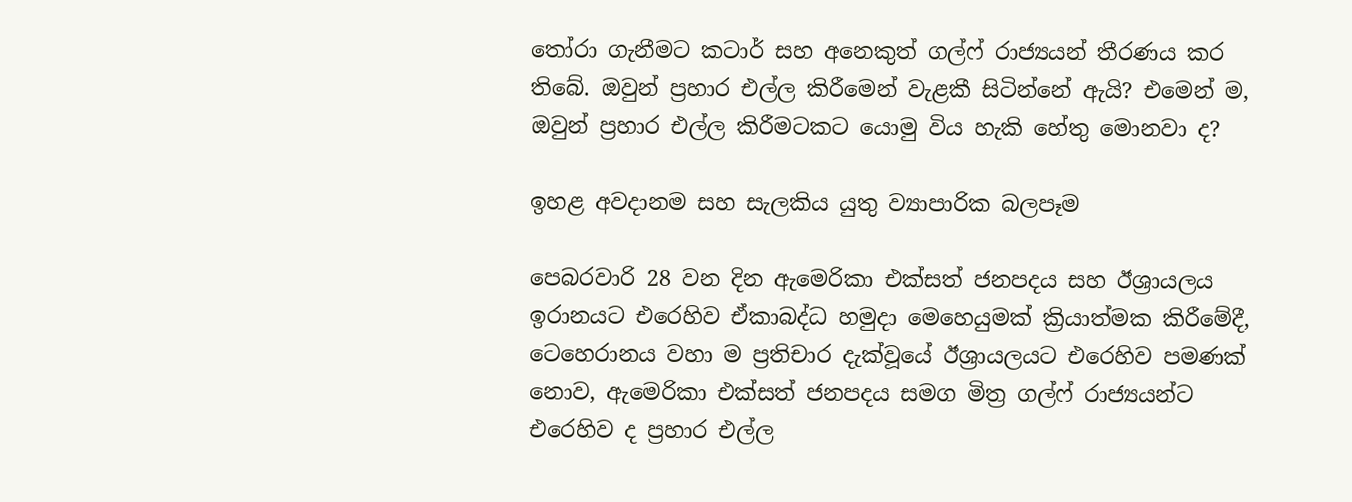තෝරා ගැනීමට කටාර් සහ අනෙකුත් ගල්ෆ් රාජ්‍යයන් තීරණය කර තිබේ. ඔවුන් ප්‍රහාර එල්ල කිරීමෙන් වැළකී සිටින්නේ ඇයි? එමෙන් ම, ඔවුන් ප්‍රහාර එල්ල කිරීමටකට යොමු විය හැකි හේතු මොනවා ද?

ඉහළ අවදානම සහ සැලකිය යුතු ව්‍යාපාරික බලපෑම

පෙබරවාරි 28 වන දින ඇමෙරිකා එක්සත් ජනපදය සහ ඊශ්‍රායලය ඉරානයට එරෙහිව ඒකාබද්ධ හමුදා මෙහෙයුමක් ක්‍රියාත්මක කිරීමේදී, ටෙහෙරානය වහා ම ප්‍රතිචාර දැක්වූයේ ඊශ්‍රායලයට එරෙහිව පමණක් නොව, ඇමෙරිකා එක්සත් ජනපදය සමග මිත්‍ර ගල්ෆ් රාජ්‍යයන්ට එරෙහිව ද ප්‍රහාර එල්ල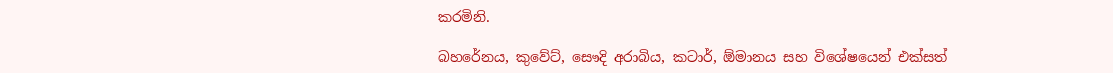කරමිනි.

බහරේනය, කුවේට්, සෞදි අරාබිය, කටාර්, ඕමානය සහ විශේෂයෙන් එක්සත්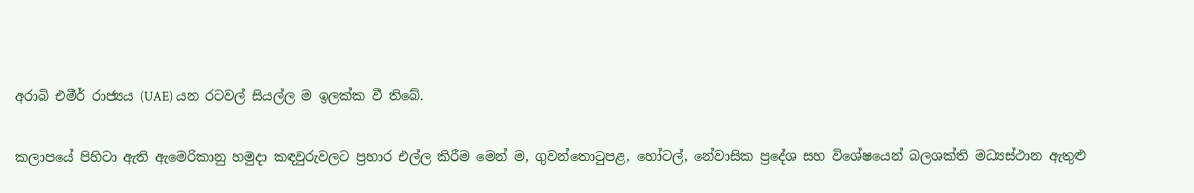අරාබි එමීර් රාජ්‍යය (UAE) යන රටවල් සියල්ල ම ඉලක්ක වී තිබේ.

කලාපයේ පිහිටා ඇති ඇමෙරිකානු හමුදා කඳවුරුවලට ප්‍රහාර එල්ල කිරීම මෙන් ම, ගුවන්තොටුපළ, හෝටල්, නේවාසික ප්‍රදේශ සහ විශේෂයෙන් බලශක්ති මධ්‍යස්ථාන ඇතුළු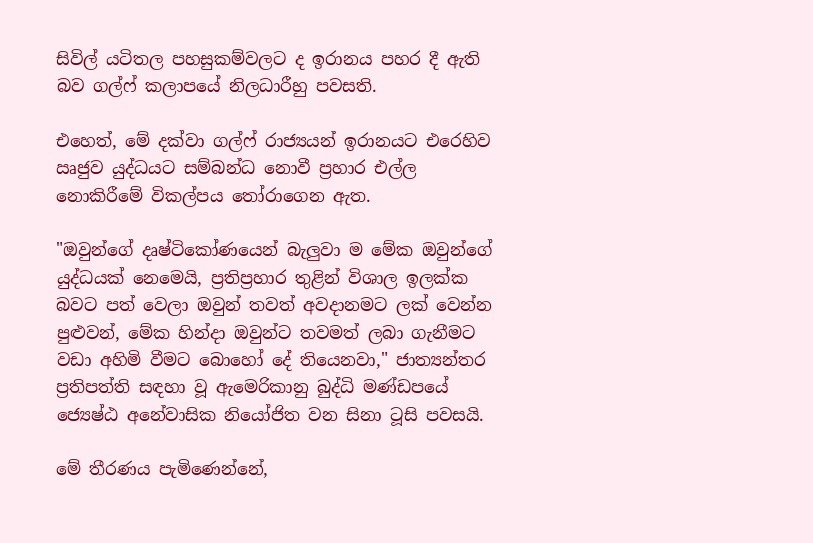සිවිල් යටිතල පහසුකම්වලට ද ඉරානය පහර දී ඇති බව ගල්ෆ් කලාපයේ නිලධාරීහු පවසති.

එහෙත්, මේ දක්වා ගල්ෆ් රාජ්‍යයන් ඉරානයට එරෙහිව ඍජුව යුද්ධයට සම්බන්ධ නොවී ප්‍රහාර එල්ල නොකිරීමේ විකල්පය තෝරාගෙන ඇත.

"ඔවුන්ගේ දෘෂ්ටිකෝණයෙන් බැලුවා ම මේක ඔවුන්ගේ යුද්ධයක් නෙමෙයි, ප්‍රතිප්‍රහාර තුළින් විශාල ඉලක්ක බවට පත් වෙලා ඔවුන් තවත් අවදානමට ලක් වෙන්න පුළුවන්, මේක හින්දා ඔවුන්ට තවමත් ලබා ගැනීමට වඩා අහිමි වීමට බොහෝ දේ තියෙනවා," ජාත්‍යන්තර ප්‍රතිපත්ති සඳහා වූ ඇමෙරිකානු බුද්ධි මණ්ඩපයේ ජ්‍යෙෂ්ඨ අනේවාසික නියෝජිත වන සිනා ටූසි පවසයි.

මේ තීරණය පැමිණෙන්නේ,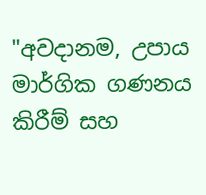"අවදානම, උපාය මාර්ගික ගණනය කිරීම් සහ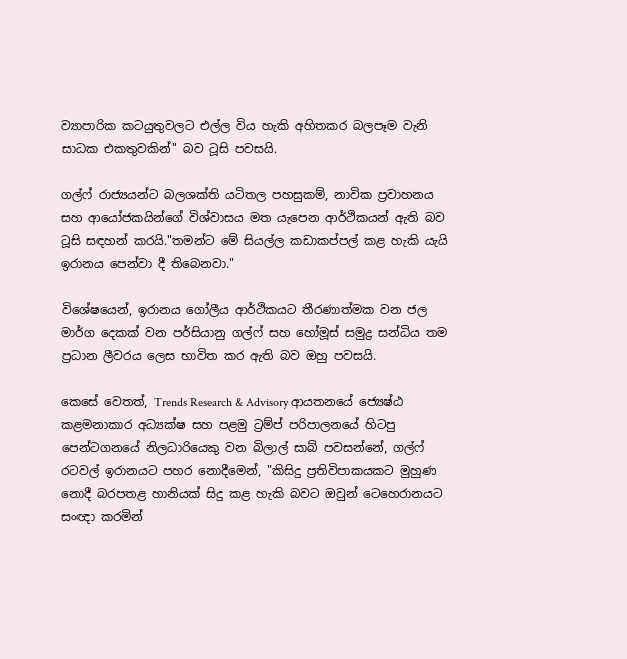ව්‍යාපාරික කටයුතුවලට එල්ල විය හැකි අහිතකර බලපෑම වැනි සාධක එකතුවකින්" බව ටූසි පවසයි.

ගල්ෆ් රාජ්‍යයන්ට බලශක්ති යටිතල පහසුකම්, නාවික ප්‍රවාහනය සහ ආයෝජකයින්ගේ විශ්වාසය මත යැපෙන ආර්ථිකයන් ඇති බව ටූසි සඳහන් කරයි."තමන්ට මේ සියල්ල කඩාකප්පල් කළ හැකි යැයි ඉරානය පෙන්වා දී තිබෙනවා."

විශේෂයෙන්, ඉරානය ගෝලීය ආර්ථිකයට තීරණාත්මක වන ජල මාර්ග දෙකක් වන පර්සියානු ගල්ෆ් සහ හෝමූස් සමුද්‍ර සන්ධිය තම ප්‍රධාන ලීවරය ලෙස භාවිත කර ඇති බව ඔහු පවසයි.

කෙසේ වෙතත්, Trends Research & Advisory ආයතනයේ ජ්‍යෙෂ්ඨ කළමනාකාර අධ්‍යක්ෂ සහ පළමු ට්‍රම්ප් පරිපාලනයේ හිටපු පෙන්ටගනයේ නිලධාරියෙකු වන බිලාල් සාබ් පවසන්නේ, ගල්ෆ් රටවල් ඉරානයට පහර නොදීමෙන්, "කිසිදු ප්‍රතිවිපාකයකට මුහුණ නොදී බරපතළ හානියක් සිදු කළ හැකි බවට ඔවුන් ටෙහෙරානයට සංඥා කරමින්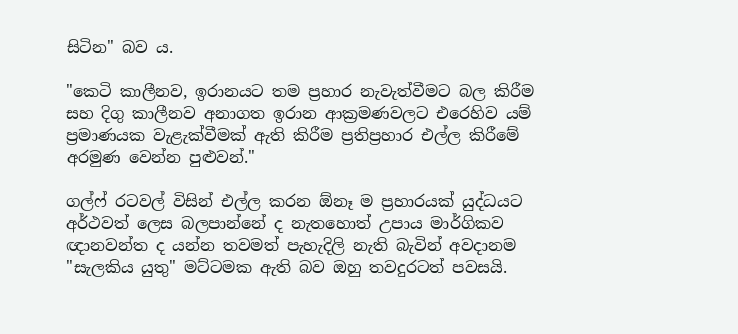සිටින" බව ය.

"කෙටි කාලීනව, ඉරානයට තම ප්‍රහාර නැවැත්වීමට බල කිරීම සහ දිගු කාලීනව අනාගත ඉරාන ආක්‍රමණවලට එරෙහිව යම් ප්‍රමාණයක වැළැක්වීමක් ඇති කිරීම ප්‍රතිප්‍රහාර එල්ල කිරීමේ අරමුණ වෙන්න පුළුවන්."

ගල්ෆ් රටවල් විසින් එල්ල කරන ඕනෑ ම ප්‍රහාරයක් යුද්ධයට අර්ථවත් ලෙස බලපාන්නේ ද නැතහොත් උපාය මාර්ගිකව ඥානවන්ත ද යන්න තවමත් පැහැදිලි නැති බැවින් අවදානම "සැලකිය යුතු" මට්ටමක ඇති බව ඔහු තවදුරටත් පවසයි.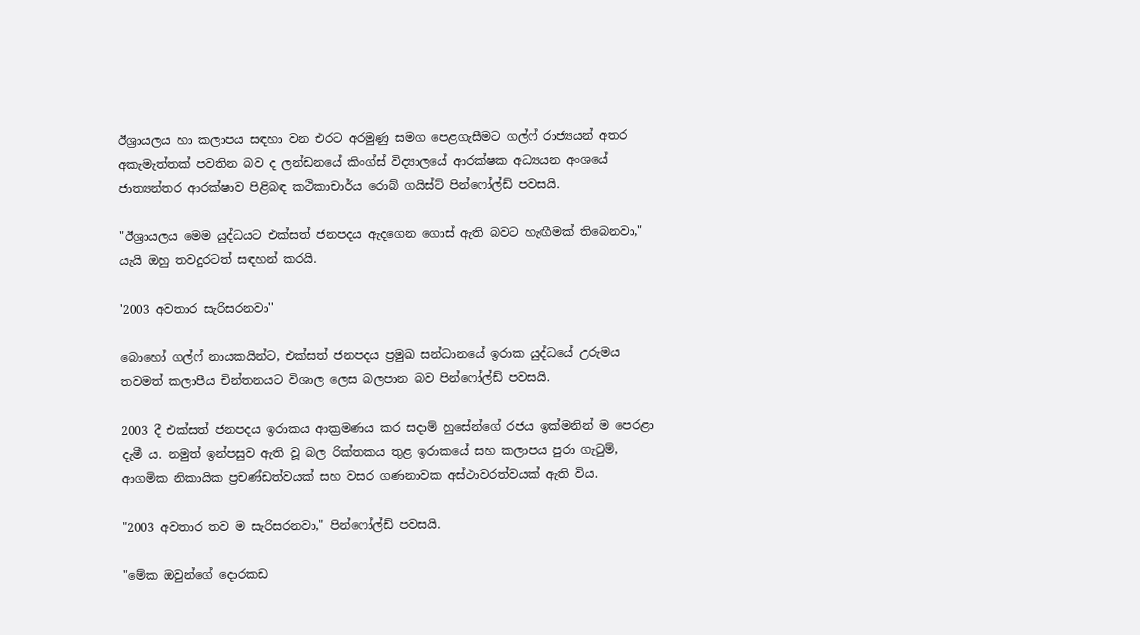ඊශ්‍රායලය හා කලාපය සඳහා වන එරට අරමුණු සමග පෙළගැසීමට ගල්ෆ් රාජ්‍යයන් අතර අකැමැත්තක් පවතින බව ද ලන්ඩනයේ කිංග්ස් විද්‍යාලයේ ආරක්ෂක අධ්‍යයන අංශයේ ජාත්‍යන්තර ආරක්ෂාව පිළිබඳ කථිකාචාර්ය රොබ් ගයිස්ට් පින්ෆෝල්ඩ් පවසයි.

"ඊශ්‍රායලය මෙම යුද්ධයට එක්සත් ජනපදය ඇදගෙන ගොස් ඇති බවට හැඟීමක් තිබෙනවා," යැයි ඔහු තවදුරටත් සඳහන් කරයි.

'2003 අවතාර සැරිසරනවා''

බොහෝ ගල්ෆ් නායකයින්ට, එක්සත් ජනපදය ප්‍රමුඛ සන්ධානයේ ඉරාක යුද්ධයේ උරුමය තවමත් කලාපීය චින්තනයට විශාල ලෙස බලපාන බව පින්ෆෝල්ඩ් පවසයි.

2003 දී එක්සත් ජනපදය ඉරාකය ආක්‍රමණය කර සදාම් හුසේන්ගේ රජය ඉක්මනින් ම පෙරළා දැමී ය. නමුත් ඉන්පසුව ඇති වූ බල රික්තකය තුළ ඉරාකයේ සහ කලාපය පුරා ගැටුම්, ආගමික නිකායික ප්‍රචණ්ඩත්වයක් සහ වසර ගණනාවක අස්ථාවරත්වයක් ඇති විය.

"2003 අවතාර තව ම සැරිසරනවා," පින්ෆෝල්ඩ් පවසයි.

"මේක ඔවුන්ගේ දොරකඩ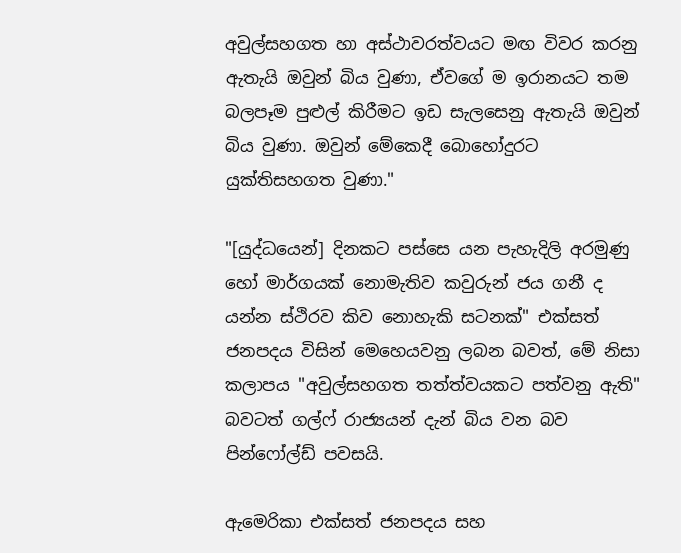අවුල්සහගත හා අස්ථාවරත්වයට මඟ විවර කරනු ඇතැයි ඔවුන් බිය වුණා, ඒවගේ ම ඉරානයට තම බලපෑම පුළුල් කිරීමට ඉඩ සැලසෙනු ඇතැයි ඔවුන් බිය වුණා. ඔවුන් මේකෙදී බොහෝදුරට යුක්තිසහගත වුණා."

"[යුද්ධයෙන්] දිනකට පස්සෙ යන පැහැදිලි අරමුණු හෝ මාර්ගයක් නොමැතිව කවුරුන් ජය ගනී ද යන්න ස්ථිරව කිව නොහැකි සටනක්" එක්සත් ජනපදය විසින් මෙහෙයවනු ලබන බවත්, මේ නිසා කලාපය "අවුල්සහගත තත්ත්වයකට පත්වනු ඇති" බවටත් ගල්ෆ් රාජ්‍යයන් දැන් බිය වන බව පින්ෆෝල්ඩ් පවසයි.

ඇමෙරිකා එක්සත් ජනපදය සහ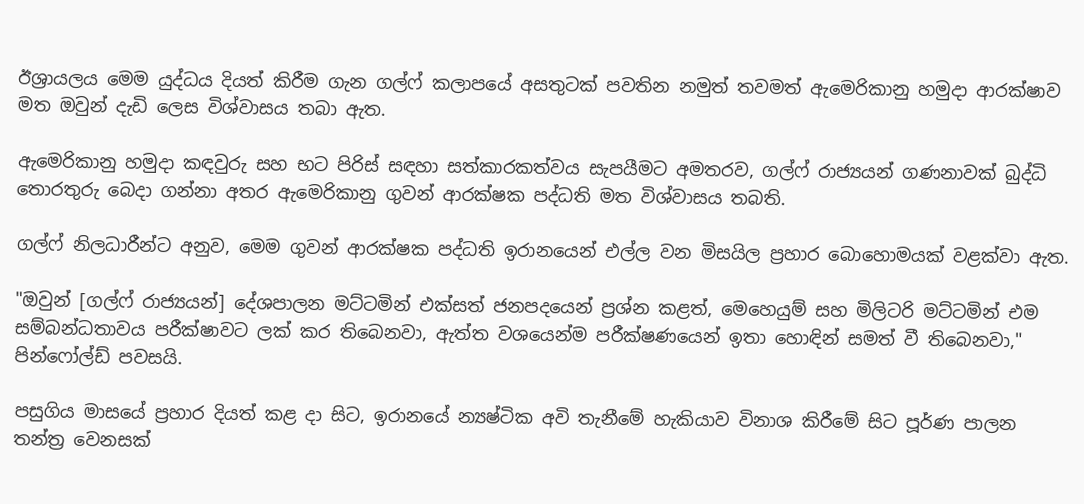ඊශ්‍රායලය මෙම යුද්ධය දියත් කිරීම ගැන ගල්ෆ් කලාපයේ අසතුටක් පවතින නමුත් තවමත් ඇමෙරිකානු හමුදා ආරක්ෂාව මත ඔවුන් දැඩි ලෙස විශ්වාසය තබා ඇත.

ඇමෙරිකානු හමුදා කඳවුරු සහ භට පිරිස් සඳහා සත්කාරකත්වය සැපයීමට අමතරව, ගල්ෆ් රාජ්‍යයන් ගණනාවක් බුද්ධි තොරතුරු බෙදා ගන්නා අතර ඇමෙරිකානු ගුවන් ආරක්ෂක පද්ධති මත විශ්වාසය තබති.

ගල්ෆ් නිලධාරීන්ට අනුව, මෙම ගුවන් ආරක්ෂක පද්ධති ඉරානයෙන් එල්ල වන මිසයිල ප්‍රහාර බොහොමයක් වළක්වා ඇත.

"ඔවුන් [ගල්ෆ් රාජ්‍යයන්] දේශපාලන මට්ටමින් එක්සත් ජනපදයෙන් ප්‍රශ්න කළත්, මෙහෙයුම් සහ මිලිටරි මට්ටමින් එම සම්බන්ධතාවය පරීක්ෂාවට ලක් කර තිබෙනවා, ඇත්ත වශයෙන්ම පරීක්ෂණයෙන් ඉතා හොඳින් සමත් වී තිබෙනවා," පින්ෆෝල්ඩ් පවසයි.

පසුගිය මාසයේ ප්‍රහාර දියත් කළ දා සිට, ඉරානයේ න්‍යෂ්ටික අවි තැනීමේ හැකියාව විනාශ කිරීමේ සිට පූර්ණ පාලන තන්ත්‍ර වෙනසක්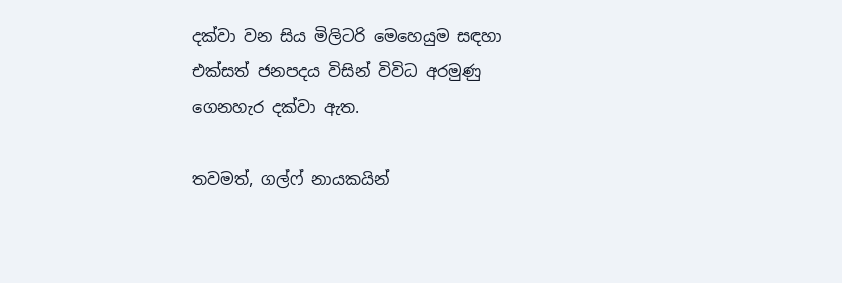දක්වා වන සිය මිලිටරි මෙහෙයුම සඳහා එක්සත් ජනපදය විසින් විවිධ අරමුණු ගෙනහැර දක්වා ඇත.

තවමත්, ගල්ෆ් නායකයින්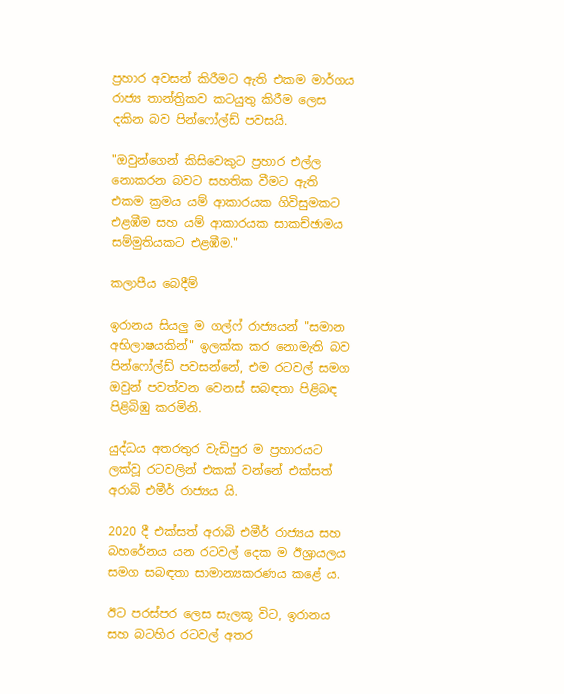ප්‍රහාර අවසන් කිරීමට ඇති එකම මාර්ගය රාජ්‍ය තාන්ත්‍රිකව කටයුතු කිරීම ලෙස දකින බව පින්ෆෝල්ඩ් පවසයි.

"ඔවුන්ගෙන් කිසිවෙකුට ප්‍රහාර එල්ල නොකරන බවට සහතික වීමට ඇති එකම ක්‍රමය යම් ආකාරයක ගිවිසුමකට එළඹීම සහ යම් ආකාරයක සාකච්ඡාමය සම්මුතියකට එළඹීම."

කලාපීය බෙදීම්

ඉරානය සියලු ම ගල්ෆ් රාජ්‍යයන් "සමාන අභිලාෂයකින්" ඉලක්ක කර නොමැති බව පින්ෆෝල්ඩ් පවසන්නේ, එම රටවල් සමග ඔවුන් පවත්වන වෙනස් සබඳතා පිළිබඳ පිළිබිඹු කරමිනි.

යුද්ධය අතරතුර වැඩිපුර ම ප්‍රහාරයට ලක්වූ රටවලින් එකක් වන්නේ එක්සත් අරාබි එමීර් රාජ්‍යය යි.

2020 දී එක්සත් අරාබි එමීර් රාජ්‍යය සහ බහරේනය යන රටවල් දෙක ම ඊශ්‍රායලය සමග සබඳතා සාමාන්‍යකරණය කළේ ය.

ඊට පරස්පර ලෙස සැලකූ විට, ඉරානය සහ බටහිර රටවල් අතර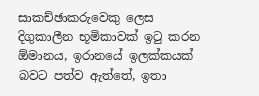සාකච්ඡාකරුවෙකු ලෙස දිගුකාලීන භූමිකාවක් ඉටු කරන ඕමානය, ඉරානයේ ඉලක්කයක් බවට පත්ව ඇත්තේ, ඉතා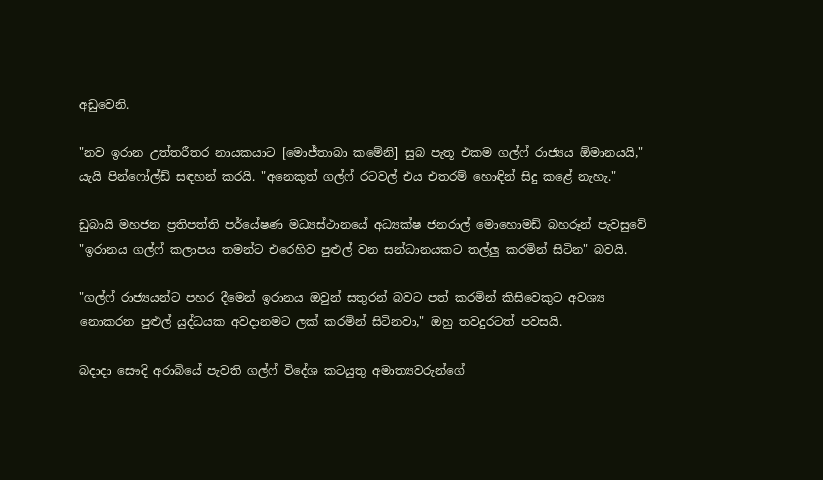අඩුවෙනි.

"නව ඉරාන උත්තරීතර නායකයාට [මොජ්තාබා කමේනි] සුබ පැතූ එකම ගල්ෆ් රාජ්‍යය ඕමානයයි," යැයි පින්ෆෝල්ඩ් සඳහන් කරයි. "අනෙකුත් ගල්ෆ් රටවල් එය එතරම් හොඳින් සිදු කළේ නැහැ."

ඩුබායි මහජන ප්‍රතිපත්ති පර්යේෂණ මධ්‍යස්ථානයේ අධ්‍යක්ෂ ජනරාල් මොහොමඩ් බහරූන් පැවසුවේ "ඉරානය ගල්ෆ් කලාපය තමන්ට එරෙහිව පුළුල් වන සන්ධානයකට තල්ලු කරමින් සිටින" බවයි.

"ගල්ෆ් රාජ්‍යයන්ට පහර දීමෙන් ඉරානය ඔවුන් සතුරන් බවට පත් කරමින් කිසිවෙකුට අවශ්‍ය නොකරන පුළුල් යුද්ධයක අවදානමට ලක් කරමින් සිටිනවා," ඔහු තවදුරටත් පවසයි.

බදාදා සෞදි අරාබියේ පැවති ගල්ෆ් විදේශ කටයුතු අමාත්‍යවරුන්ගේ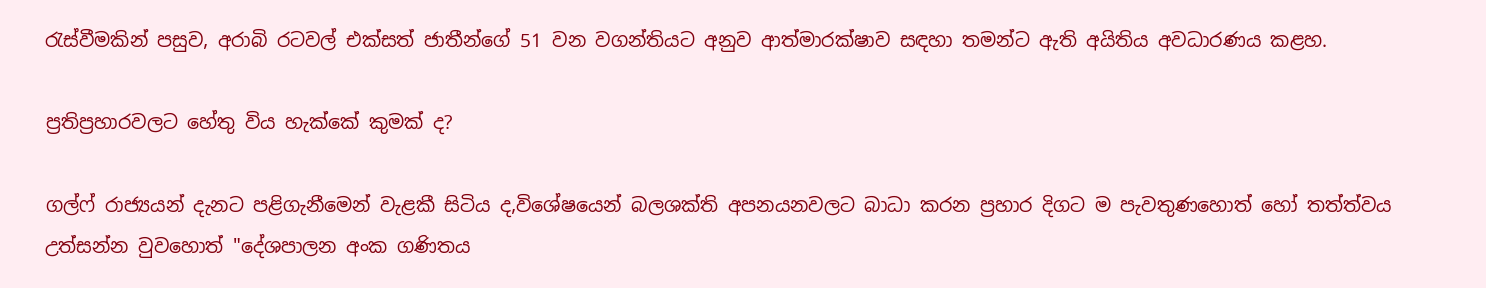රැස්වීමකින් පසුව, අරාබි රටවල් එක්සත් ජාතීන්ගේ 51 වන වගන්තියට අනුව ආත්මාරක්ෂාව සඳහා තමන්ට ඇති අයිතිය අවධාරණය කළහ.

ප්‍රතිප්‍රහාරවලට හේතු විය හැක්කේ කුමක් ද?

ගල්ෆ් රාජ්‍යයන් දැනට පළිගැනීමෙන් වැළකී සිටිය ද,විශේෂයෙන් බලශක්ති අපනයනවලට බාධා කරන ප්‍රහාර දිගට ම පැවතුණහොත් හෝ තත්ත්වය උත්සන්න වුවහොත් "දේශපාලන අංක ගණිතය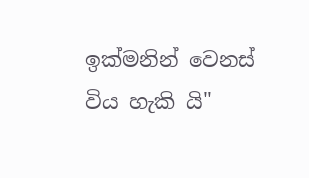ඉක්මනින් වෙනස් විය හැකි යි"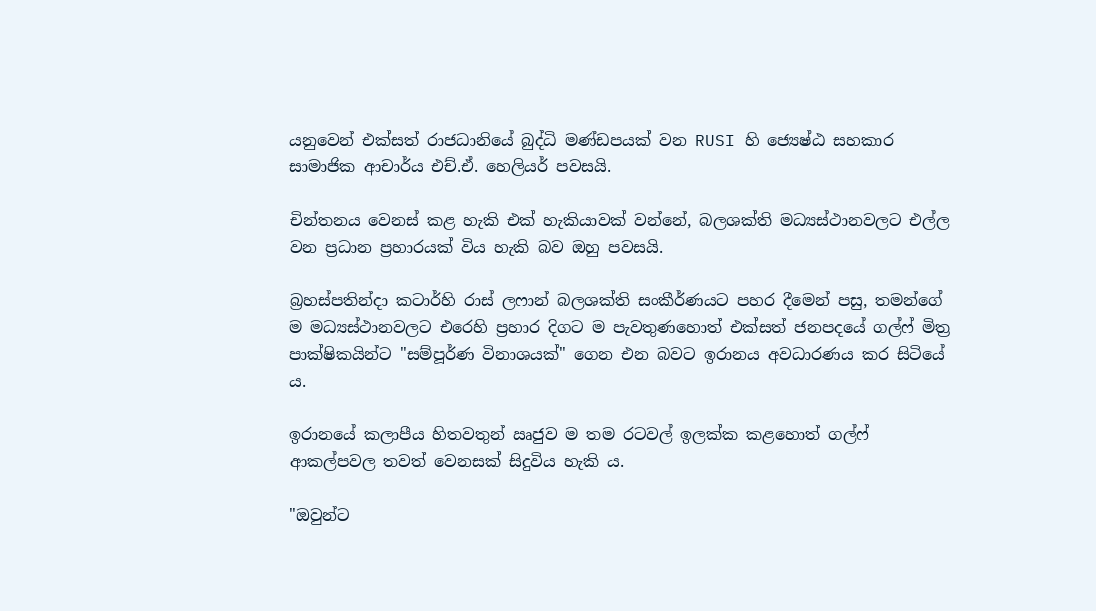යනුවෙන් එක්සත් රාජධානියේ බුද්ධි මණ්ඩපයක් වන RUSI හි ජ්‍යෙෂ්ඨ සහකාර සාමාජික ආචාර්ය එච්.ඒ. හෙලියර් පවසයි.

චින්තනය වෙනස් කළ හැකි එක් හැකියාවක් වන්නේ, බලශක්ති මධ්‍යස්ථානවලට එල්ල වන ප්‍රධාන ප්‍රහාරයක් විය හැකි බව ඔහු පවසයි.

බ්‍රහස්පතින්දා කටාර්හි රාස් ලෆාන් බලශක්ති සංකීර්ණයට පහර දීමෙන් පසු, තමන්ගේ ම මධ්‍යස්ථානවලට එරෙහි ප්‍රහාර දිගට ම පැවතුණහොත් එක්සත් ජනපදයේ ගල්ෆ් මිත්‍ර පාක්ෂිකයින්ට "සම්පූර්ණ විනාශයක්" ගෙන එන බවට ඉරානය අවධාරණය කර සිටියේ ය.

ඉරානයේ කලාපීය හිතවතුන් ඍජුව ම තම රටවල් ඉලක්ක කළහොත් ගල්ෆ් ආකල්පවල තවත් වෙනසක් සිදුවිය හැකි ය.

"ඔවුන්ට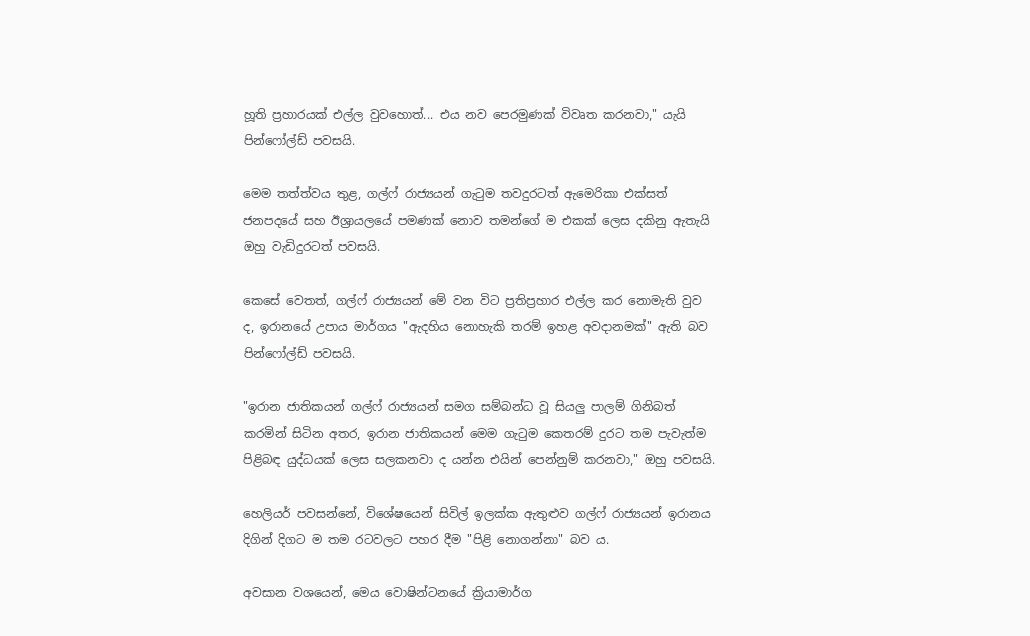හූති ප්‍රහාරයක් එල්ල වුවහොත්... එය නව පෙරමුණක් විවෘත කරනවා," යැයි පින්ෆෝල්ඩ් පවසයි.

මෙම තත්ත්වය තුළ, ගල්ෆ් රාජ්‍යයන් ගැටුම තවදුරටත් ඇමෙරිකා එක්සත් ජනපදයේ සහ ඊශ්‍රායලයේ පමණක් නොව තමන්ගේ ම එකක් ලෙස දකිනු ඇතැයි ඔහු වැඩිදුරටත් පවසයි.

කෙසේ වෙතත්, ගල්ෆ් රාජ්‍යයන් මේ වන විට ප්‍රතිප්‍රහාර එල්ල කර නොමැති වුව ද, ඉරානයේ උපාය මාර්ගය "ඇදහිය නොහැකි තරම් ඉහළ අවදානමක්" ඇති බව පින්ෆෝල්ඩ් පවසයි.

"ඉරාන ජාතිකයන් ගල්ෆ් රාජ්‍යයන් සමග සම්බන්ධ වූ සියලු පාලම් ගිනිබත් කරමින් සිටින අතර, ඉරාන ජාතිකයන් මෙම ගැටුම කෙතරම් දුරට තම පැවැත්ම පිළිබඳ යුද්ධයක් ලෙස සලකනවා ද යන්න එයින් පෙන්නුම් කරනවා," ඔහු පවසයි.

හෙලියර් පවසන්නේ, විශේෂයෙන් සිවිල් ඉලක්ක ඇතුළුව ගල්ෆ් රාජ්‍යයන් ඉරානය දිගින් දිගට ම තම රටවලට පහර දීම "පිළි නොගන්නා" බව ය.

අවසාන වශයෙන්, මෙය වොෂින්ටනයේ ක්‍රියාමාර්ග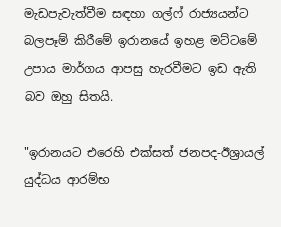මැඩපැවැත්වීම සඳහා ගල්ෆ් රාජ්‍යයන්ට බලපෑම් කිරීමේ ඉරානයේ ඉහළ මට්ටමේ උපාය මාර්ගය ආපසු හැරවීමට ඉඩ ඇති බව ඔහු සිතයි.

"ඉරානයට එරෙහි එක්සත් ජනපද-ඊශ්‍රායල් යුද්ධය ආරම්භ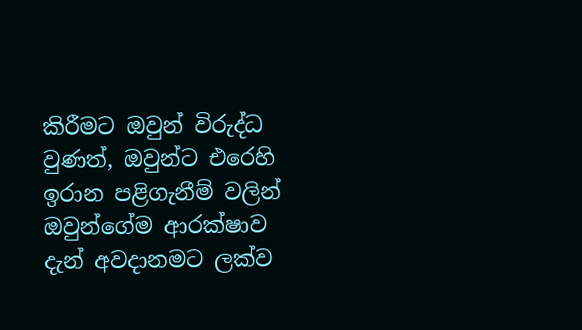කිරීමට ඔවුන් විරුද්ධ වුණත්, ඔවුන්ට එරෙහි ඉරාන පළිගැනීම් වලින් ඔවුන්ගේම ආරක්ෂාව දැන් අවදානමට ලක්ව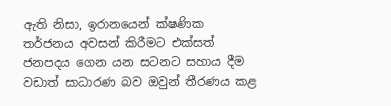ඇති නිසා, ඉරානයෙන් ක්ෂණික තර්ජනය අවසන් කිරීමට එක්සත් ජනපදය ගෙන යන සටනට සහාය දීම වඩාත් සාධාරණ බව ඔවුන් තීරණය කළ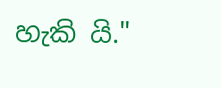හැකි යි."